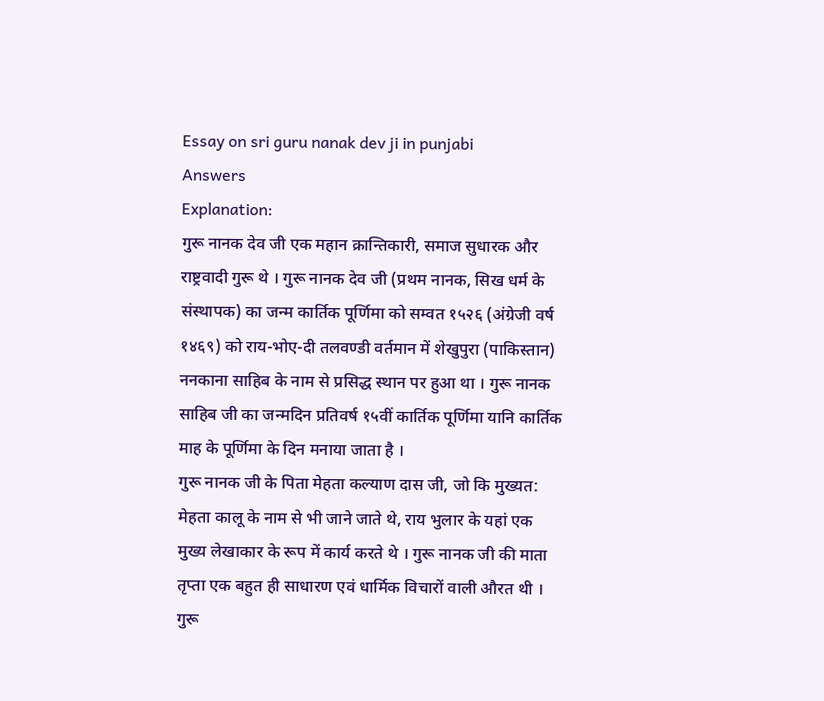Essay on sri guru nanak dev ji in punjabi
Answers
Explanation:
गुरू नानक देव जी एक महान क्रान्तिकारी, समाज सुधारक और राष्ट्रवादी गुरू थे । गुरू नानक देव जी (प्रथम नानक, सिख धर्म के संस्थापक) का जन्म कार्तिक पूर्णिमा को सम्वत १५२६ (अंग्रेजी वर्ष १४६९) को राय-भोए-दी तलवण्डी वर्तमान में शेखुपुरा (पाकिस्तान) ननकाना साहिब के नाम से प्रसिद्ध स्थान पर हुआ था । गुरू नानक साहिब जी का जन्मदिन प्रतिवर्ष १५वीं कार्तिक पूर्णिमा यानि कार्तिक माह के पूर्णिमा के दिन मनाया जाता है ।
गुरू नानक जी के पिता मेहता कल्याण दास जी, जो कि मुख्यत: मेहता कालू के नाम से भी जाने जाते थे, राय भुलार के यहां एक मुख्य लेखाकार के रूप में कार्य करते थे । गुरू नानक जी की माता तृप्ता एक बहुत ही साधारण एवं धार्मिक विचारों वाली औरत थी ।
गुरू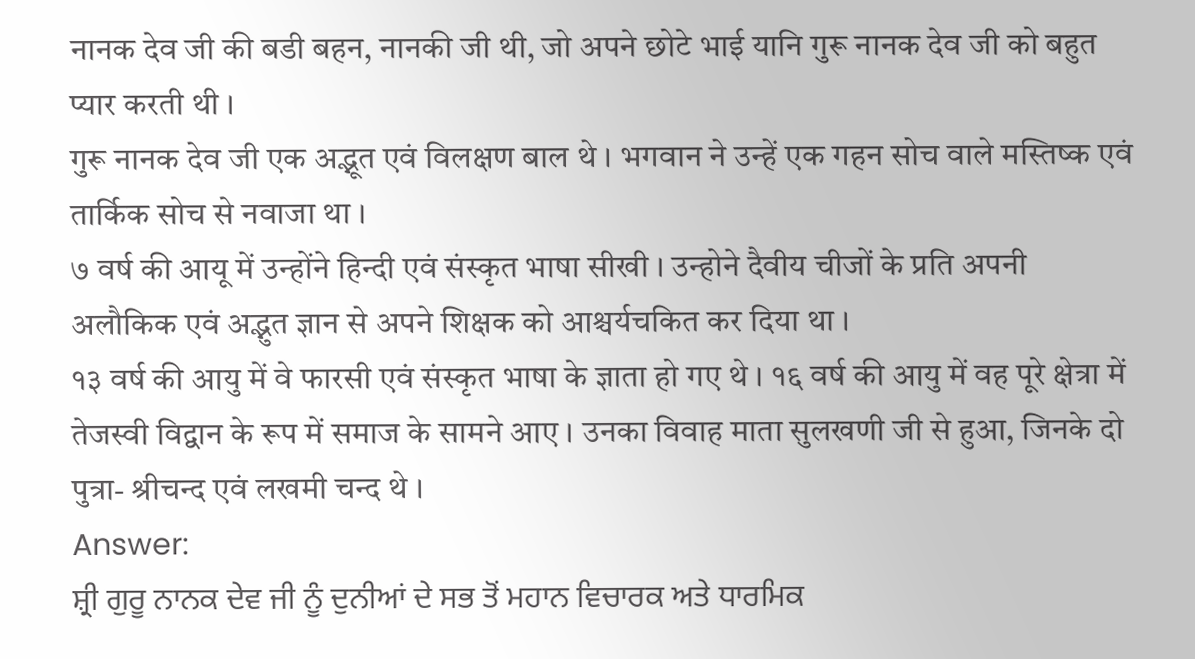नानक देव जी की बडी बहन, नानकी जी थी, जो अपने छोटे भाई यानि गुरू नानक देव जी को बहुत प्यार करती थी ।
गुरू नानक देव जी एक अद्भूत एवं विलक्षण बाल थे । भगवान ने उन्हें एक गहन सोच वाले मस्तिष्क एवं तार्किक सोच से नवाजा था ।
७ वर्ष की आयू में उन्होंने हिन्दी एवं संस्कृत भाषा सीखी । उन्होने दैवीय चीजों के प्रति अपनी अलौकिक एवं अद्भुत ज्ञान से अपने शिक्षक को आश्चर्यचकित कर दिया था ।
१३ वर्ष की आयु में वे फारसी एवं संस्कृत भाषा के ज्ञाता हो गए थे । १६ वर्ष की आयु में वह पूरे क्षेत्रा में तेजस्वी विद्वान के रूप में समाज के सामने आए । उनका विवाह माता सुलखणी जी से हुआ, जिनके दो पुत्रा- श्रीचन्द एवं लखमी चन्द थे ।
Answer:
ਸ਼੍ਰੀ ਗੁਰੂ ਨਾਨਕ ਦੇਵ ਜੀ ਨੂੰ ਦੁਨੀਆਂ ਦੇ ਸਭ ਤੋਂ ਮਹਾਨ ਵਿਚਾਰਕ ਅਤੇ ਧਾਰਮਿਕ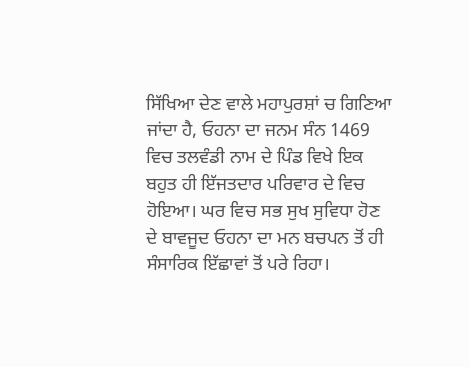ਸਿੱਖਿਆ ਦੇਣ ਵਾਲੇ ਮਹਾਪੁਰਸ਼ਾਂ ਚ ਗਿਣਿਆ ਜਾਂਦਾ ਹੈ, ਓਹਨਾ ਦਾ ਜਨਮ ਸੰਨ 1469 ਵਿਚ ਤਲਵੰਡੀ ਨਾਮ ਦੇ ਪਿੰਡ ਵਿਖੇ ਇਕ ਬਹੁਤ ਹੀ ਇੱਜਤਦਾਰ ਪਰਿਵਾਰ ਦੇ ਵਿਚ ਹੋਇਆ। ਘਰ ਵਿਚ ਸਭ ਸੁਖ ਸੁਵਿਧਾ ਹੋਣ ਦੇ ਬਾਵਜੂਦ ਓਹਨਾ ਦਾ ਮਨ ਬਚਪਨ ਤੋਂ ਹੀ ਸੰਸਾਰਿਕ ਇੱਛਾਵਾਂ ਤੋਂ ਪਰੇ ਰਿਹਾ।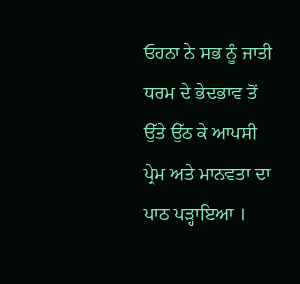ਓਹਨਾ ਨੇ ਸਭ ਨੂੰ ਜਾਤੀ ਧਰਮ ਦੇ ਭੇਦਭਾਵ ਤੋਂ ਉੱਤੇ ਉੱਠ ਕੇ ਆਪਸੀ ਪ੍ਰੇਮ ਅਤੇ ਮਾਨਵਤਾ ਦਾ ਪਾਠ ਪੜ੍ਹਾਇਆ ।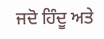ਜਦੋ ਹਿੰਦੂ ਅਤੇ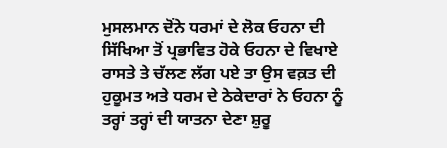ਮੁਸਲਮਾਨ ਦੋਂਨੇ ਧਰਮਾਂ ਦੇ ਲੋਕ ਓਹਨਾ ਦੀ ਸਿੱਖਿਆ ਤੋਂ ਪ੍ਰਭਾਵਿਤ ਹੋਕੇ ਓਹਨਾ ਦੇ ਵਿਖਾਏ ਰਾਸਤੇ ਤੇ ਚੱਲਣ ਲੱਗ ਪਏ ਤਾ ਉਸ ਵਕ਼ਤ ਦੀ ਹੁਕੂਮਤ ਅਤੇ ਧਰਮ ਦੇ ਠੇਕੇਦਾਰਾਂ ਨੇ ਓਹਨਾ ਨੂੰ ਤਰ੍ਹਾਂ ਤਰ੍ਹਾਂ ਦੀ ਯਾਤਨਾ ਦੇਣਾ ਸ਼ੁਰੂ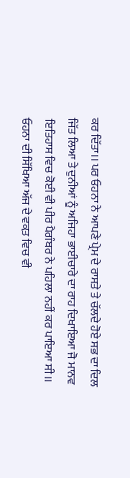ਕਰ ਦਿੱਤਾ।। ਪਰ ਓਹਨਾ ਨੇ ਆਪਣੇ ਪ੍ਰੇਮ ਦੇ ਰਾਸਤੇ ਤੇ ਚੱਲਦੇ ਹੋਏ ਸਭ ਦਾ ਦਿਲ ਜਿੱਤ ਲਿਆ ਤੇ ਦੁਨੀਆਂ ਨੂੰ ਅਜਿਹਾ ਭਾਈਚਾਰੇ ਦਾ ਰਾਹ ਦਿਖਾਇਆ ਜੋ ਮਾਨਵ ਇਤਿਹਾਸ ਵਿਚ ਕੋਈ ਵੀ ਪੀਰ ਪੈਗੰਬਰ ਨੇ ਪਹਿਲਾ ਨਹੀਂ ਕਰ ਪਾਇਆ ਸੀ।। ਓਹਨਾ ਦੀ ਸਿੱਖਿਆ ਅੱਜ ਦੇ ਵਕ਼ਤ ਵਿਚ ਵੀ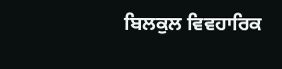ਬਿਲਕੁਲ ਵਿਵਹਾਰਿਕ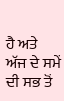ਹੈ ਅਤੇ ਅੱਜ ਦੇ ਸਮੇਂ ਦੀ ਸਭ ਤੋਂ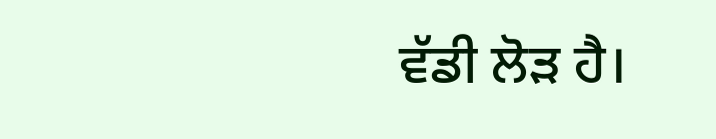ਵੱਡੀ ਲੋੜ ਹੈ।